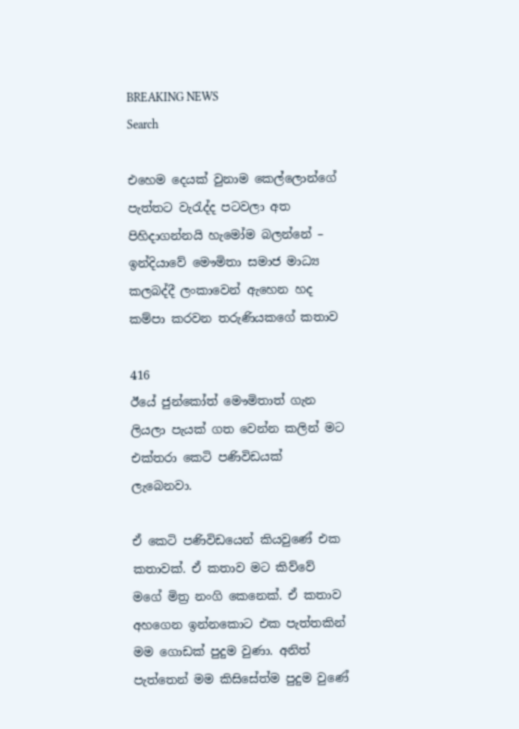BREAKING NEWS
Search

එහෙම දෙයක් වුනාම කෙල්ලොන්ගේ පැත්තට වැරැද්ද පටවලා අත පිහිදාගන්නයි හැමෝම බලන්නේ – ඉන්දියාවේ මෞමිතා සමාජ මාධ්‍ය කලබද්දී ලංකාවෙන් ඇහෙන හද කම්පා කරවන තරුණියකගේ කතාව

416
ඊයේ ජුන්කෝත් මෞමිතාත් ගැන ලියලා පැයක් ගත වෙන්න කලින් මට එක්තරා කෙටි පණිවිඩයක් ලැබෙනවා.

ඒ කෙටි පණිවිඩයෙන් කියවුණේ එක කතාවක්. ඒ කතාව මට කිව්වේ මගේ මිත්‍ර නංගි කෙනෙක්. ඒ කතාව අහගෙන ඉන්නකොට එක පැත්තකින් මම ගොඩක් පුදුම වුණා. අනිත් පැත්තෙන් මම කිසිසේත්ම පුදුම වුණේ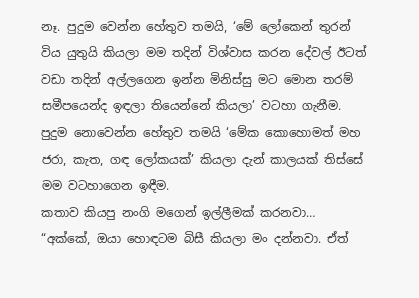නෑ. පුදුම වෙන්න හේතුව තමයි, ‘මේ ලෝකෙන් තුරන් විය යුතුයි කියලා මම තදින් විශ්වාස කරන දේවල් ඊටත් වඩා තදින් අල්ලගෙන ඉන්න මිනිස්සු මට මොන තරම් සමීපයෙන්ද ඉඳලා තියෙන්නේ කියලා’ වටහා ගැනීම. පුදුම නොවෙන්න හේතුව තමයි ‘මේක කොහොමත් මහ ජරා, කැත, ගඳ ලෝකයක්’ කියලා දැන් කාලයක් තිස්සේ මම වටහාගෙන ඉඳීම.
කතාව කියපු නංගි මගෙන් ඉල්ලීමක් කරනවා…
“අක්කේ, ඔයා හොඳටම බිසී කියලා මං දන්නවා. ඒත්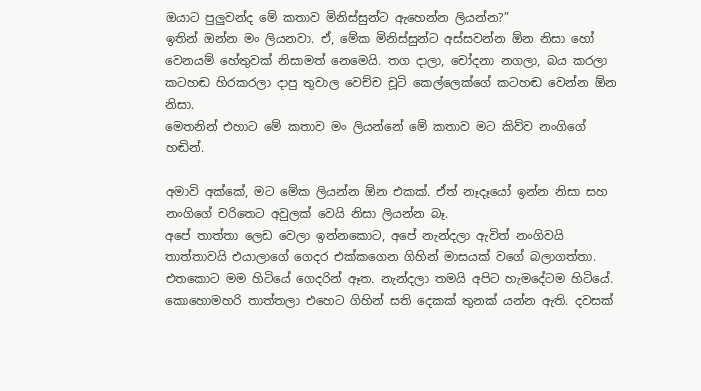ඔයාට පුලුවන්ද මේ කතාව මිනිස්සුන්ට ඇහෙන්න ලියන්න?”
ඉතින් ඔන්න මං ලියනවා. ඒ, මේක මිනිස්සුන්ට අස්සවන්න ඕන නිසා හෝ වෙනයම් හේතුවක් නිසාමත් නෙමෙයි. තග දාලා, චෝදනා නගලා, බය කරලා කටහඬ හිරකරලා දාපු තුවාල වෙච්ච චූටි කෙල්ලෙක්ගේ කටහඬ වෙන්න ඕන නිසා.
මෙතනින් එහාට මේ කතාව මං ලියන්නේ මේ කතාව මට කිව්ව නංගිගේ හඬින්.

අමාවි අක්කේ, මට මේක ලියන්න ඕන එකක්. ඒත් නෑදෑයෝ ඉන්න නිසා සහ නංගිගේ චරිතෙට අවුලක් වෙයි නිසා ලියන්න බෑ.
අපේ තාත්තා ලෙඩ වෙලා ඉන්නකොට, අපේ නැන්දලා ඇවිත් නංගිවයි තාත්තාවයි එයාලාගේ ගෙදර එක්කගෙන ගිහින් මාසයක් වගේ බලාගත්තා. එතකොට මම හිටියේ ගෙදරින් ඈත. නැන්දලා තමයි අපිට හැමදේටම හිටියේ. කොහොමහරි තාත්තලා එහෙට ගිහින් සති දෙකක් තුනක් යන්න ඇති. දවසක්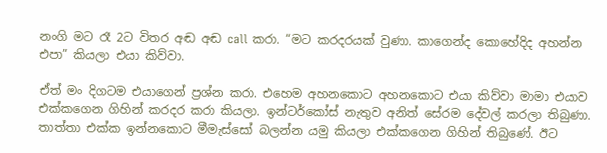නංගි මට රෑ 2ට විතර අඬ අඬ call කරා. “මට කරදරයක් වුණා. කාගෙන්ද කොහේදිද අහන්න එපා” කියලා එයා කිව්වා.

ඒත් මං දිගටම එයාගෙන් ප්‍රශ්න කරා. එහෙම අහනකොට අහනකොට එයා කිව්වා මාමා එයාව එක්කගෙන ගිහින් කරදර කරා කියලා. ඉන්ටර්කෝස් නැතුව අනිත් සේරම දේවල් කරලා තිබුණා. තාත්තා එක්ක ඉන්නකොට මීමැස්සෝ බලන්න යමු කියලා එක්කගෙන ගිහින් තිබුණේ. ඊට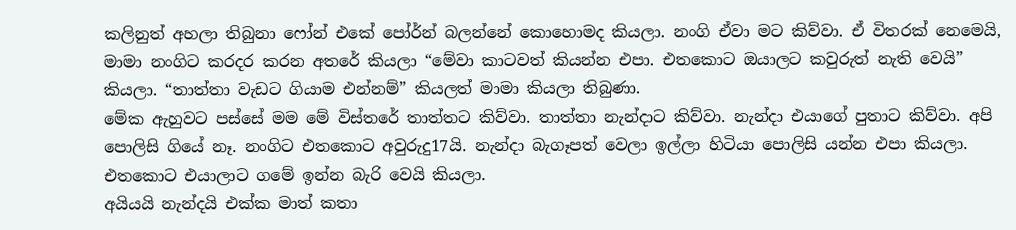කලිනුත් අහලා තිබුනා ෆෝන් එකේ පෝර්න් බලන්නේ කොහොමද කියලා. නංගි ඒවා මට කිව්වා. ඒ විතරක් නෙමෙයි, මාමා නංගිට කරදර කරන අතරේ කියලා “මේවා කාටවත් කියන්න එපා. එතකොට ඔයාලට කවුරුත් නැති වෙයි” කියලා. “තාත්තා වැඩට ගියාම එන්නම්” කියලත් මාමා කියලා තිබුණා.
මේක ඇහුවට පස්සේ මම මේ විස්තරේ තාත්තට කිව්වා. තාත්තා නැන්දාට කිව්වා. නැන්දා එයාගේ පුතාට කිව්වා. අපි පොලිසි ගියේ නෑ. නංගිට එතකොට අවුරුදු17යි. නැන්දා බැගෑපත් වෙලා ඉල්ලා හිටියා පොලිසි යන්න එපා කියලා. එතකොට එයාලාට ගමේ ඉන්න බැරි වෙයි කියලා.
අයියයි නැන්දයි එක්ක මාත් කතා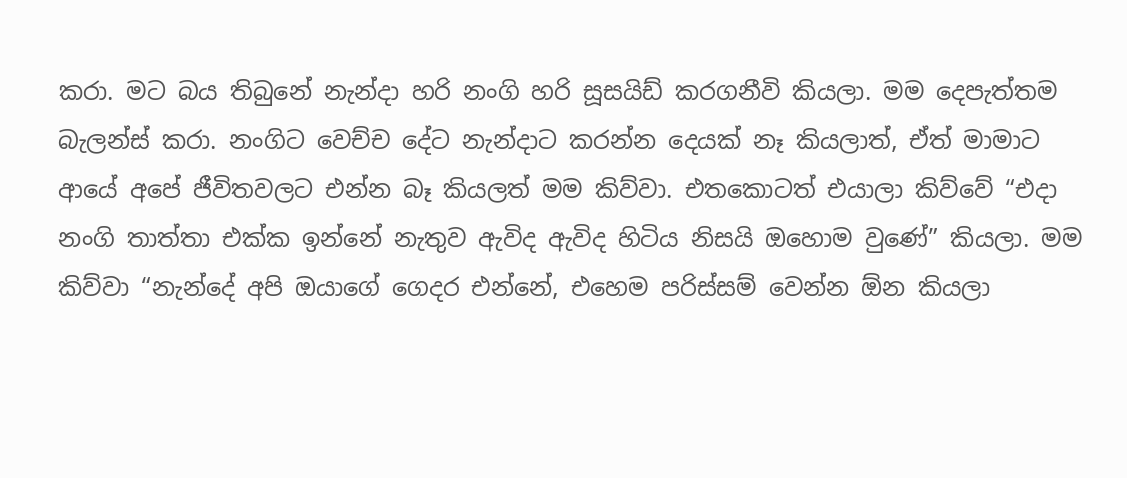කරා. මට බය තිබුනේ නැන්දා හරි නංගි හරි සූසයිඩ් කරගනීවි කියලා. මම දෙපැත්තම බැලන්ස් කරා. නංගිට වෙච්ච දේට නැන්දාට කරන්න දෙයක් නෑ කියලාත්, ඒත් මාමාට ආයේ අපේ ජීවිතවලට එන්න බෑ කියලත් මම කිව්වා. එතකොටත් එයාලා කිව්වේ “එදා නංගි තාත්තා එක්ක ඉන්නේ නැතුව ඇවිද ඇවිද හිටිය නිසයි ඔහොම වුණේ” කියලා. මම කිව්වා “නැන්දේ අපි ඔයාගේ ගෙදර එන්නේ, එහෙම පරිස්සම් වෙන්න ඕන කියලා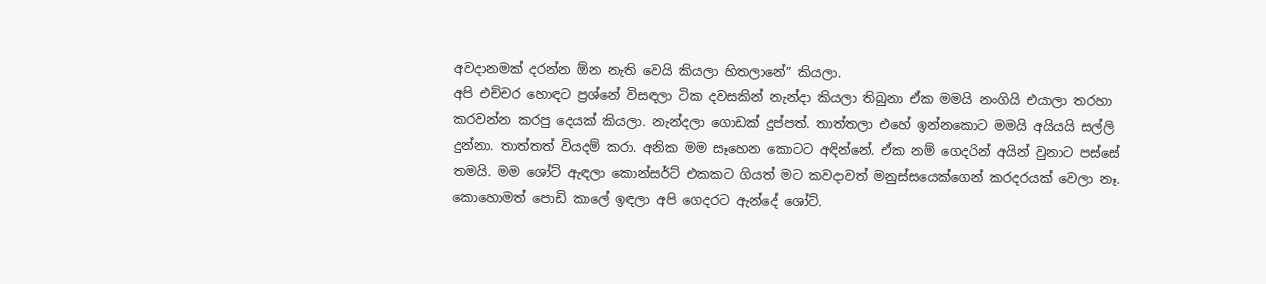අවදානමක් දරන්න ඕන නැති වෙයි කියලා හිතලානේ” කියලා.
අපි එච්චර හොඳට ප්‍රශ්නේ විසඳලා ටික දවසකින් නැන්දා කියලා තිබුනා ඒක මමයි නංගියි එයාලා තරහා කරවන්න කරපු දෙයක් කියලා. නැන්දලා ගොඩක් දුප්පත්. තාත්තලා එහේ ඉන්නකොට මමයි අයියයි සල්ලි දුන්නා. තාත්තත් වියදම් කරා. අනික මම සෑහෙන කොටට අඳින්නේ. ඒක නම් ගෙදරින් අයින් වුනාට පස්සේ තමයි. මම ශෝට් ඇඳලා කොන්සර්ට් එකකට ගියත් මට කවදාවත් මනුස්සයෙක්ගෙන් කරදරයක් වෙලා නෑ. කොහොමත් පොඩි කාලේ ඉඳලා අපි ගෙදරට ඇන්දේ ශෝට්.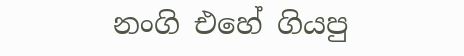නංගි එහේ ගියපු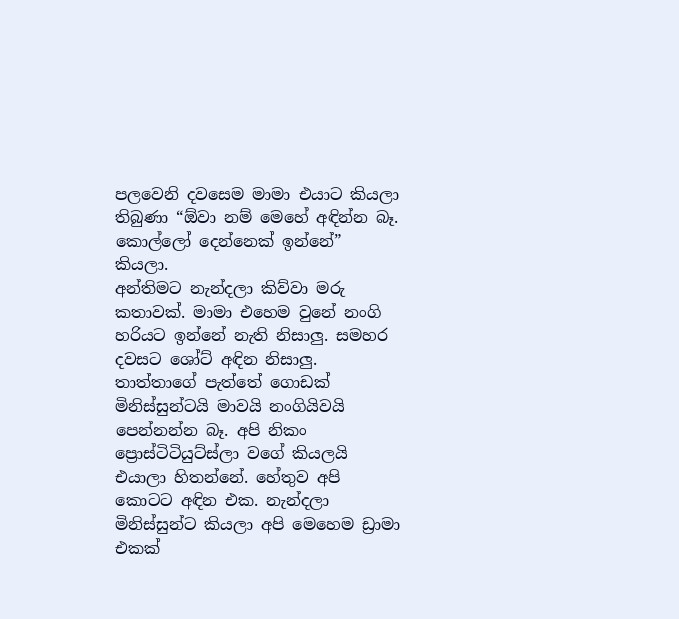පලවෙනි දවසෙම මාමා එයාට කියලා තිබුණා “ඕවා නම් මෙහේ අඳින්න බෑ. කොල්ලෝ දෙන්නෙක් ඉන්නේ” කියලා.
අන්තිමට නැන්දලා කිව්වා මරු කතාවක්. මාමා එහෙම වුනේ නංගි හරියට ඉන්නේ නැති නිසාලු. සමහර දවසට ශෝට් අඳින නිසාලු. තාත්තාගේ පැත්තේ ගොඩක් මිනිස්සුන්ටයි මාවයි නංගියිවයි පෙන්නන්න බෑ. අපි නිකං ප්‍රොස්ටිටියුට්ස්ලා වගේ කියලයි එයාලා හිතන්නේ. හේතුව අපි කොටට අඳින එක. නැන්දලා මිනිස්සුන්ට කියලා අපි මෙහෙම ඩ්‍රාමා එකක්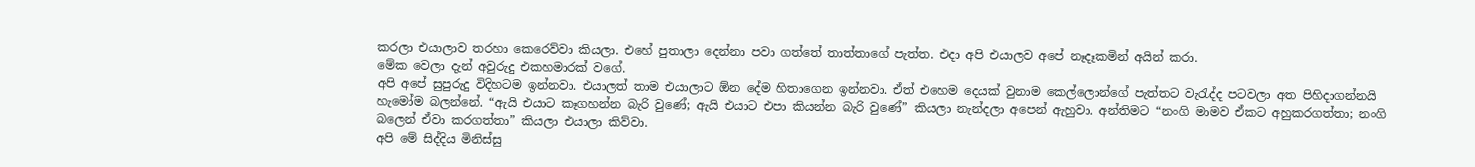කරලා එයාලාව තරහා කෙරෙව්වා කියලා. එහේ පුතාලා දෙන්නා පවා ගත්තේ තාත්තාගේ පැත්ත. එදා අපි එයාලව අපේ නෑදෑකමින් අයින් කරා.
මේක වෙලා දැන් අවුරුදු එකහමාරක් වගේ.
අපි අපේ සුපුරුදු විදිහටම ඉන්නවා. එයාලත් තාම එයාලාට ඕන දේම හිතාගෙන ඉන්නවා. ඒත් එහෙම දෙයක් වුනාම කෙල්ලොන්ගේ පැත්තට වැරැද්ද පටවලා අත පිහිදාගන්නයි හැමෝම බලන්නේ. “ඇයි එයාට කෑගහන්න බැරි වුණේ; ඇයි එයාට එපා කියන්න බැරි වුණේ” කියලා නැන්දලා අපෙන් ඇහුවා. අන්තිමට “නංගි මාමව ඒකට අහුකරගත්තා; නංගි බලෙන් ඒවා කරගත්තා” කියලා එයාලා කිව්වා.
අපි මේ සිද්දිය මිනිස්සු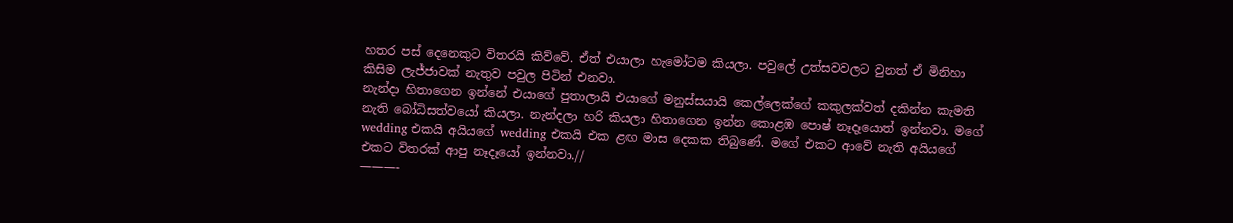හතර පස් දෙනෙකුට විතරයි කිව්වේ. ඒත් එයාලා හැමෝටම කියලා. පවුලේ උත්සවවලට වුනත් ඒ මිනිහා කිසිම ලැජ්ජාවක් නැතුව පවුල පිටින් එනවා.
නැන්දා හිතාගෙන ඉන්නේ එයාගේ පුතාලායි එයාගේ මනුස්සයායි කෙල්ලෙක්ගේ කකුලක්වත් දකින්න කැමති නැති බෝධිසත්වයෝ කියලා. නැන්දලා හරි කියලා හිතාගෙන ඉන්න කොළඹ පොෂ් නෑදෑයොත් ඉන්නවා. මගේ wedding එකයි අයියගේ wedding එකයි එක ළඟ මාස දෙකක තිබුණේ. මගේ එකට ආවේ නැති අයියගේ එකට විතරක් ආපු නෑදෑයෝ ඉන්නවා.//
———-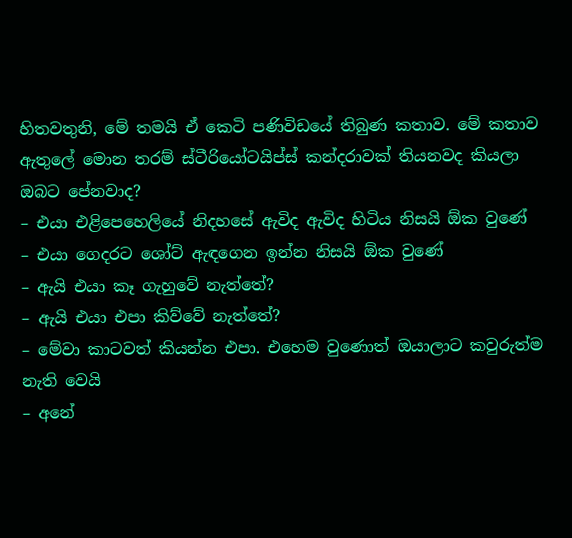හිතවතුනි, මේ තමයි ඒ කෙටි පණිවිඩයේ තිබුණ කතාව. මේ කතාව ඇතුලේ මොන තරම් ස්ටීරියෝටයිප්ස් කන්දරාවක් තියනවද කියලා ඔබට පේනවාද?
– එයා එළිපෙහෙලියේ නිදහසේ ඇවිද ඇවිද හිටිය නිසයි ඕක වුණේ
– එයා ගෙදරට ශෝට් ඇඳගෙන ඉන්න නිසයි ඕක වුණේ
– ඇයි එයා කෑ ගැහුවේ නැත්තේ?
– ඇයි එයා එපා කිව්වේ නැත්තේ?
– මේවා කාටවත් කියන්න එපා. එහෙම වුණොත් ඔයාලාට කවුරුත්ම නැති වෙයි
– අනේ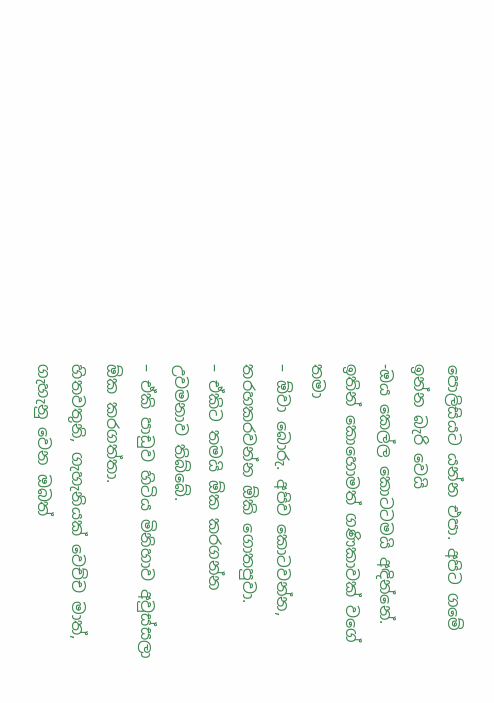පොලිසියට යන්න එපා. අපිට ගමේ ඉන්න බැරි වෙයි
-ඔය කෙල්ල කොටටමයි අඳින්නේ. ඉතින් කොහොමත් ගණිකාවක් වගේ තමා
– ඕවා බොරු. අපිව කොටවන්න, තරහකරවන්න ඕකි ගොතපුවා.
– ඒකිට තමයි ඕක කරගන්න උවමනාව තිබ්බේ.
– ඒකි පාඩුව හිටිය මිනිහාව අවුස්සලා ඕක කරගත්තා.
හිතවතුනි, ගැහැනියක් වෙච්ච මාත්, ගැහැනු වෙන ඔබත්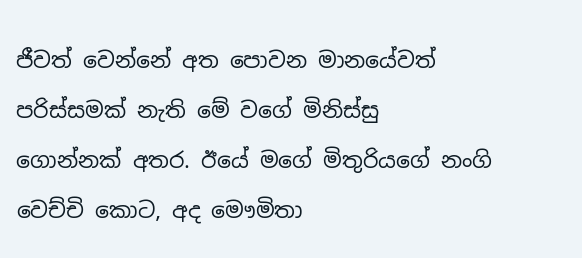ජීවත් වෙන්නේ අත පොවන මානයේවත් පරිස්සමක් නැති මේ වගේ මිනිස්සු ගොන්නක් අතර. ඊයේ මගේ මිතුරියගේ නංගි වෙච්චි කොට, අද මෞමිතා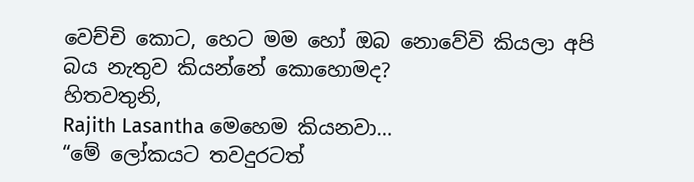වෙච්චි කොට, හෙට මම හෝ ඔබ නොවේවි කියලා අපි බය නැතුව කියන්නේ කොහොමද?
හිතවතුනි,
Rajith Lasantha මෙහෙම කියනවා…
“මේ ලෝකයට තවදුරටත්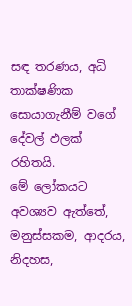සඳ තරණය, අධි තාක්ෂණික සොයාගැනීම් වගේ දේවල් ඵලක් රහිතයි.
මේ ලෝකයට අවශ්‍යව ඇත්තේ,
මනුස්සකම, ආදරය, නිදහස,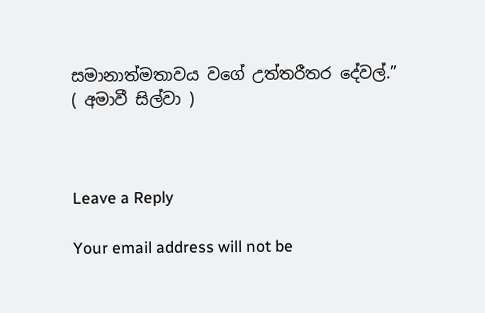සමානාත්මතාවය වගේ උත්තරීතර දේවල්.”
( අමාවී සිල්වා )



Leave a Reply

Your email address will not be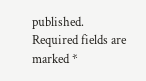published. Required fields are marked *